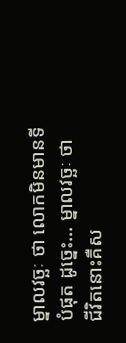ម្នាលវច្ឆៈ ថា លោកមិនមានទីបំផុត ដូច្នេះ... ម្នាលវច្ឆៈ ថា ជីវិតនោះគឺស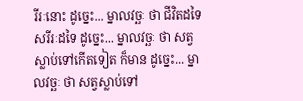រីរៈនោះ ដូច្នេះ... ម្នាលវច្ឆៈ ថា ជីវិតដទៃ សរីរៈដទៃ ដូច្នេះ... ម្នាលវច្ឆៈ ថា សត្វស្លាប់ទៅកើតទៀត ក៏មាន ដូច្នេះ... ម្នាលវច្ឆៈ ថា សត្វស្លាប់ទៅ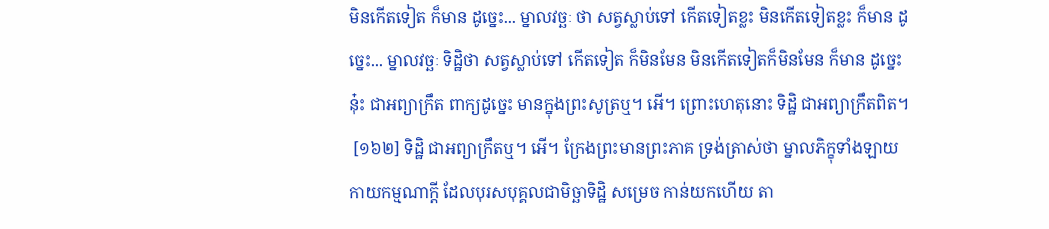មិនកើតទៀត ក៏មាន ដូច្នេះ... ម្នាលវច្ឆៈ ថា សត្វស្លាប់ទៅ កើតទៀតខ្លះ មិនកើតទៀតខ្លះ ក៏មាន ដូច្នេះ... ម្នាលវច្ឆៈ ទិដ្ឋិថា សត្វស្លាប់ទៅ កើតទៀត ក៏មិនមែន មិនកើតទៀតក៏មិនមែន ក៏មាន ដូច្នេះនុ៎ះ ជាអព្យាក្រឹត ពាក្យដូច្នេះ មានក្នុងព្រះសូត្រឬ។ អើ។ ព្រោះហេតុនោះ ទិដ្ឋិ ជាអព្យាក្រឹតពិត។
 [១៦២] ទិដ្ឋិ ជាអព្យាក្រឹតឬ។ អើ។ ក្រែងព្រះមានព្រះភាគ ទ្រង់ត្រាស់ថា ម្នាលភិក្ខុទាំងឡាយ កាយកម្មណាក្តី ដែលបុរសបុគ្គលជាមិច្ឆាទិដ្ឋិ សម្រេច កាន់យកហើយ តា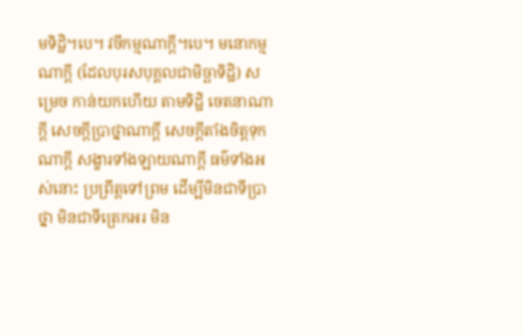មទិដ្ឋិ។បេ។ វចីកម្មណាក្តី។បេ។ មនោកម្មណាក្តី (ដែលបុរសបុគ្គលជាមិច្ឆាទិដ្ឋិ) សម្រេច កាន់យកហើយ តាមទិដ្ឋិ ចេតនាណាក្តី សេចក្តីបា្រថ្នាណាក្តី សេចក្តីតាំងចិត្តទុកណាក្តី សង្ខារទាំងឡាយណាក្តី ធម៌ទាំងអស់នោះ ប្រព្រឹត្តទៅព្រម ដើម្បីមិនជាទីប្រាថ្នា មិនជាទីត្រេកអរ មិន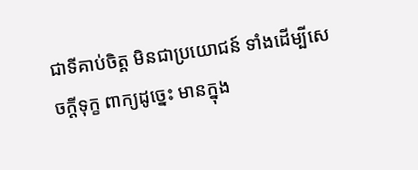ជាទីគាប់ចិត្ត មិនជាប្រយោជន៍ ទាំងដើម្បីសេចក្តីទុក្ខ ពាក្យដូច្នេះ មានក្នុង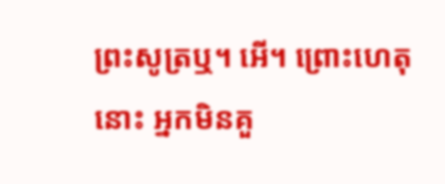ព្រះសូត្រឬ។ អើ។ ព្រោះហេតុនោះ អ្នកមិនគួ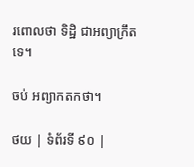រពោលថា ទិដ្ឋិ ជាអព្យាក្រឹតទេ។

ចប់ អព្យាកតកថា។

ថយ | ទំព័រទី ៩០ |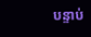បន្ទាប់